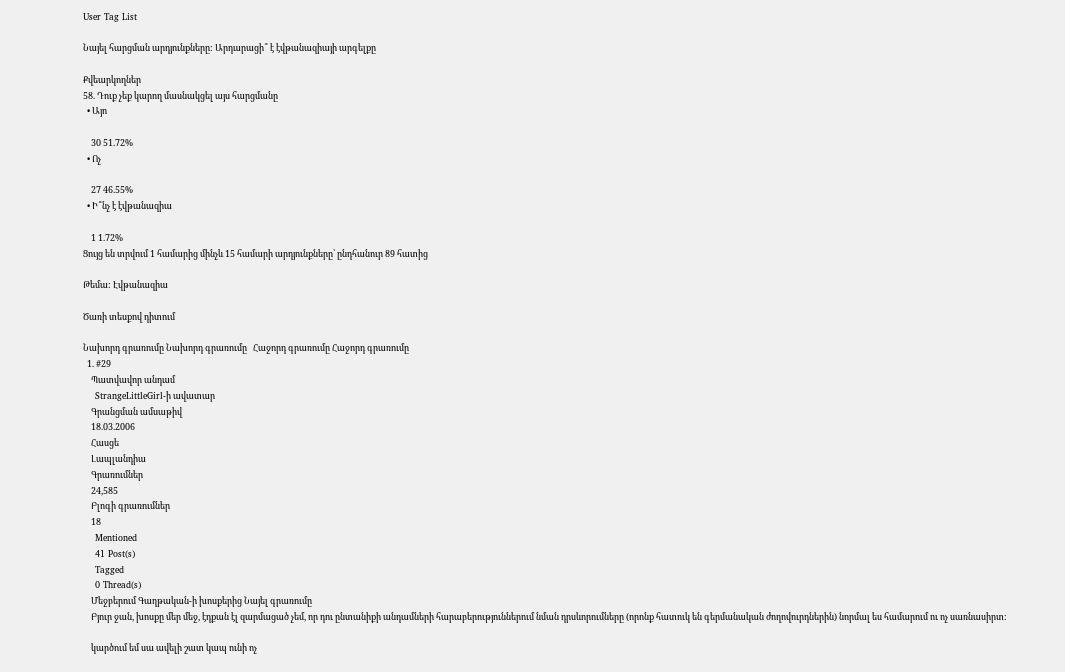User Tag List

Նայել հարցման արդյունքները: Արդարացի՞ է էվթանազիայի արգելքը

Քվեարկողներ
58. Դուք չեք կարող մասնակցել այս հարցմանը
  • Այո

    30 51.72%
  • Ոչ

    27 46.55%
  • Ի՞նչ է էվթանազիա

    1 1.72%
Ցույց են տրվում 1 համարից մինչև 15 համարի արդյունքները՝ ընդհանուր 89 հատից

Թեմա: Էվթանազիա

Ծառի տեսքով դիտում

Նախորդ գրառումը Նախորդ գրառումը   Հաջորդ գրառումը Հաջորդ գրառումը
  1. #29
    Պատվավոր անդամ
    StrangeLittleGirl-ի ավատար
    Գրանցման ամսաթիվ
    18.03.2006
    Հասցե
    Լապլանդիա
    Գրառումներ
    24,585
    Բլոգի գրառումներ
    18
    Mentioned
    41 Post(s)
    Tagged
    0 Thread(s)
    Մեջբերում Գաղթական-ի խոսքերից Նայել գրառումը
    Բյուր ջան, խոսքը մեր մեջ, էդքան էլ զարմացած չեմ, որ դու ընտանիքի անդամների հարաբերություններում նման դրսևորումները (որոնք հատուկ են գերմանական ժողովուրդներին) նորմալ ես համարում ու ոչ սառնասիրտ:

    կարծում եմ սա ավելի շատ կապ ունի ոչ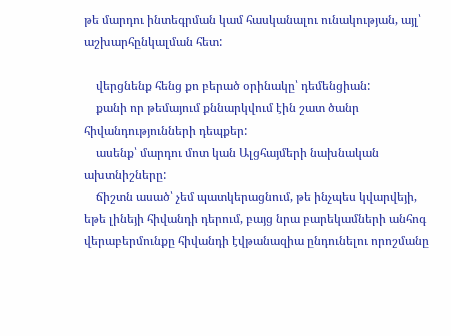թե մարդու ինտեգրման կամ հասկանալու ունակության, այլ՝ աշխարհընկալման հետ:

    վերցնենք հենց քո բերած օրինակը՝ դեմենցիան:
    քանի որ թեմայում քննարկվում էին շատ ծանր հիվանդությունների դեպքեր:
    ասենք՝ մարդու մոտ կան Ալցհայմերի նախնական ախտնիշները:
    ճիշտն ասած՝ չեմ պատկերացնում, թե ինչպես կվարվեյի, եթե լինեյի հիվանդի դերում, բայց նրա բարեկամների անհոգ վերաբերմունքը հիվանդի էվթանազիա ընդունելու որոշմանը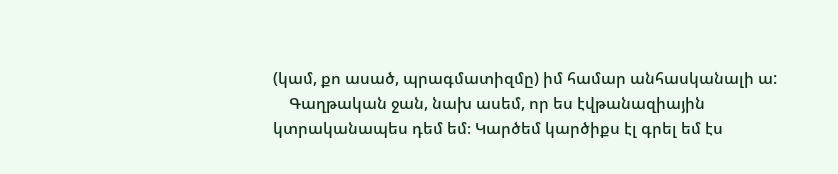(կամ, քո ասած, պրագմատիզմը) իմ համար անհասկանալի ա:
    Գաղթական ջան, նախ ասեմ, որ ես էվթանազիային կտրականապես դեմ եմ։ Կարծեմ կարծիքս էլ գրել եմ էս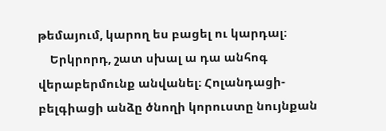թեմայում, կարող ես բացել ու կարդալ։
    Երկրորդ, շատ սխալ ա դա անհոգ վերաբերմունք անվանել։ Հոլանդացի-բելգիացի անձը ծնողի կորուստը նույնքան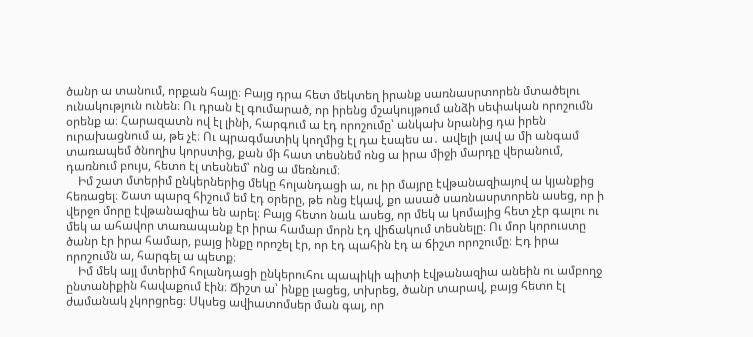ծանր ա տանում, որքան հայը։ Բայց դրա հետ մեկտեղ իրանք սառնասրտորեն մտածելու ունակություն ունեն։ Ու դրան էլ գումարած, որ իրենց մշակույթում անձի սեփական որոշումն օրենք ա։ Հարազատն ով էլ լինի, հարգում ա էդ որոշումը՝ անկախ նրանից դա իրեն ուրախացնում ա, թե չէ։ Ու պրագմատիկ կողմից էլ դա էսպես ա․ ավելի լավ ա մի անգամ տառապեմ ծնողիս կորստից, քան մի հատ տեսնեմ ոնց ա իրա միջի մարդը վերանում, դառնում բույս, հետո էլ տեսնեմ՝ ոնց ա մեռնում։
    Իմ շատ մտերիմ ընկերներից մեկը հոլանդացի ա, ու իր մայրը էվթանազիայով ա կյանքից հեռացել։ Շատ պարզ հիշում եմ էդ օրերը, թե ոնց էկավ, քո ասած սառնասրտորեն ասեց, որ ի վերջո մորը էվթանազիա են արել։ Բայց հետո նաև ասեց, որ մեկ ա կոմայից հետ չէր գալու ու մեկ ա ահավոր տառապանք էր իրա համար մորն էդ վիճակում տեսնելը։ Ու մոր կորուստը ծանր էր իրա համար, բայց ինքը որոշել էր, որ էդ պահին էդ ա ճիշտ որոշումը։ Էդ իրա որոշումն ա, հարգել ա պետք։
    Իմ մեկ այլ մտերիմ հոլանդացի ընկերուհու պապիկի պիտի էվթանազիա անեին ու ամբողջ ընտանիքին հավաքում էին։ Ճիշտ ա՝ ինքը լացեց, տխրեց, ծանր տարավ, բայց հետո էլ ժամանակ չկորցրեց։ Սկսեց ավիատոմսեր ման գալ, որ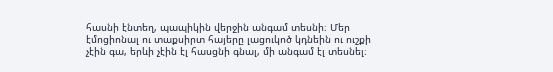հասնի էնտեղ, պապիկին վերջին անգամ տեսնի։ Մեր էմոցիոնալ ու տաքսիրտ հայերը լացուկոծ կդնեին ու ուշքի չէին գա, երևի չէին էլ հասցնի գնալ, մի անգամ էլ տեսնել։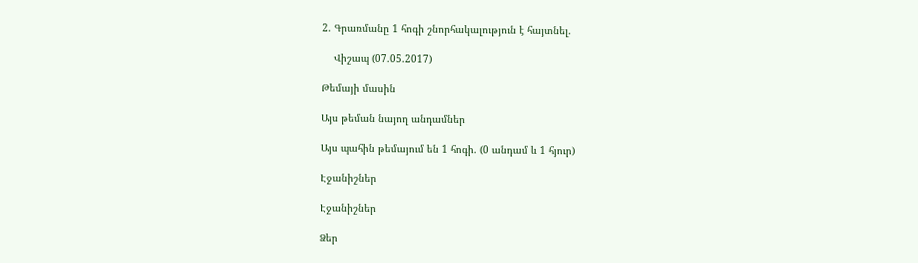2. Գրառմանը 1 հոգի շնորհակալություն է հայտնել.

    Վիշապ (07.05.2017)

Թեմայի մասին

Այս թեման նայող անդամներ

Այս պահին թեմայում են 1 հոգի. (0 անդամ և 1 հյուր)

Էջանիշներ

Էջանիշներ

Ձեր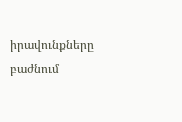իրավունքները բաժնում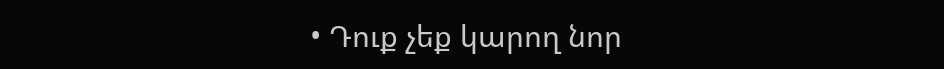• Դուք չեք կարող նոր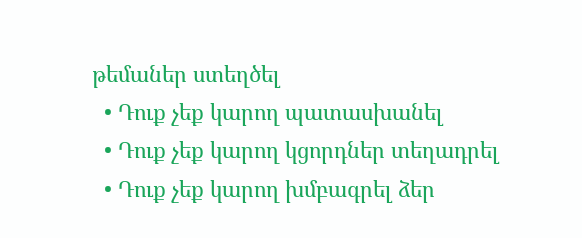թեմաներ ստեղծել
  • Դուք չեք կարող պատասխանել
  • Դուք չեք կարող կցորդներ տեղադրել
  • Դուք չեք կարող խմբագրել ձեր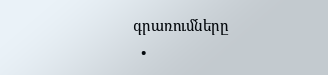գրառումները
  •